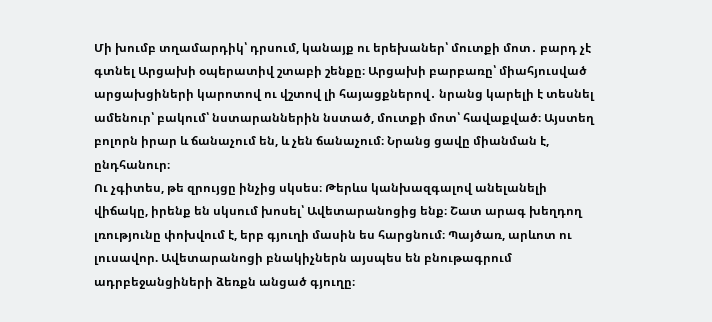Մի խումբ տղամարդիկ՝ դրսում, կանայք ու երեխաներ՝ մուտքի մոտ․ բարդ չէ գտնել Արցախի օպերատիվ շտաբի շենքը։ Արցախի բարբառը՝ միահյուսված արցախցիների կարոտով ու վշտով լի հայացքներով․ նրանց կարելի է տեսնել ամենուր՝ բակում՝ նստարաններին նստած, մուտքի մոտ՝ հավաքված։ Այստեղ բոլորն իրար և ճանաչում են, և չեն ճանաչում։ Նրանց ցավը միանման է, ընդհանուր։
Ու չգիտես, թե զրույցը ինչից սկսես։ Թերևս կանխազգալով անելանելի վիճակը, իրենք են սկսում խոսել՝ Ավետարանոցից ենք։ Շատ արագ խեղդող լռությունը փոխվում է, երբ գյուղի մասին ես հարցնում։ Պայծառ, արևոտ ու լուսավոր. Ավետարանոցի բնակիչներն այսպես են բնութագրում ադրբեջանցիների ձեռքն անցած գյուղը։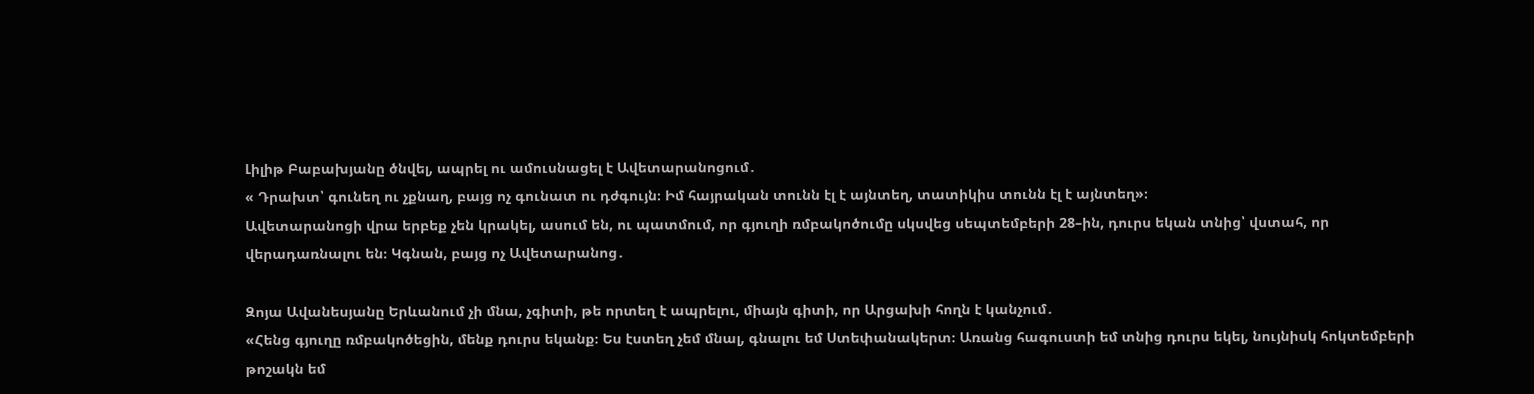Լիլիթ Բաբախյանը ծնվել, ապրել ու ամուսնացել է Ավետարանոցում․
« Դրախտ՝ գունեղ ու չքնաղ, բայց ոչ գունատ ու դժգույն։ Իմ հայրական տունն էլ է այնտեղ, տատիկիս տունն էլ է այնտեղ»։
Ավետարանոցի վրա երբեք չեն կրակել, ասում են, ու պատմում, որ գյուղի ռմբակոծումը սկսվեց սեպտեմբերի 28–ին, դուրս եկան տնից՝ վստահ, որ վերադառնալու են։ Կգնան, բայց ոչ Ավետարանոց․

Զոյա Ավանեսյանը Երևանում չի մնա, չգիտի, թե որտեղ է ապրելու, միայն գիտի, որ Արցախի հողն է կանչում․
«Հենց գյուղը ռմբակոծեցին, մենք դուրս եկանք։ Ես էստեղ չեմ մնալ, գնալու եմ Ստեփանակերտ։ Առանց հագուստի եմ տնից դուրս եկել, նույնիսկ հոկտեմբերի թոշակն եմ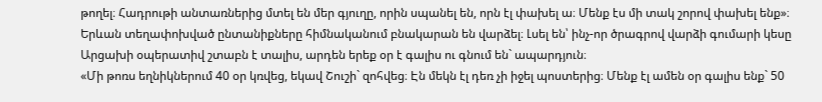թողել։ Հադրութի անտառներից մտել են մեր գյուղը, որին սպանել են, որն էլ փախել ա։ Մենք էս մի տակ շորով փախել ենք»։
Երևան տեղափոխված ընտանիքները հիմնականում բնակարան են վարձել։ Լսել են՝ ինչ-որ ծրագրով վարձի գումարի կեսը Արցախի օպերատիվ շտաբն է տալիս, արդեն երեք օր է գալիս ու գնում են` ապարդյուն։
«Մի թոռս եղնիկներում 40 օր կռվեց, եկավ Շուշի` զոհվեց։ Էն մեկն էլ դեռ չի իջել պոստերից։ Մենք էլ ամեն օր գալիս ենք` 50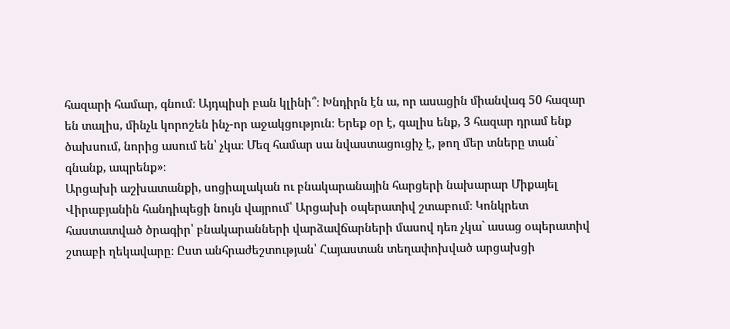հազարի համար, գնում։ Այդպիսի բան կլինի՞։ Խնդիրն էն ա, որ ասացին միանվագ 50 հազար են տալիս, մինչև կորոշեն ինչ-որ աջակցություն։ Երեք օր է, գալիս ենք, 3 հազար դրամ ենք ծախսում, նորից ասում են՝ չկա։ Մեզ համար սա նվաստացուցիչ է, թող մեր տները տան` գնանք, ապրենք»։
Արցախի աշխատանքի, սոցիալական ու բնակարանային հարցերի նախարար Միքայել Վիրաբյանին հանդիպեցի նույն վայրում՝ Արցախի օպերատիվ շտաբում։ Կոնկրետ հաստատված ծրագիր՝ բնակարանների վարձավճարների մասով դեռ չկա` ասաց օպերատիվ շտաբի ղեկավարը։ Ըստ անհրաժեշտության՝ Հայաստան տեղափոխված արցախցի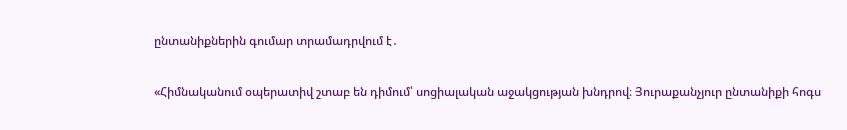ընտանիքներին գումար տրամադրվում է․

«Հիմնականում օպերատիվ շտաբ են դիմում՝ սոցիալական աջակցության խնդրով։ Յուրաքանչյուր ընտանիքի հոգս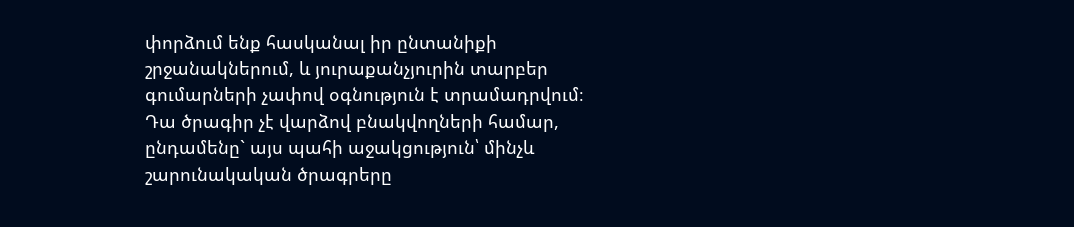փորձում ենք հասկանալ իր ընտանիքի շրջանակներում, և յուրաքանչյուրին տարբեր գումարների չափով օգնություն է տրամադրվում։ Դա ծրագիր չէ վարձով բնակվողների համար, ընդամենը` այս պահի աջակցություն՝ մինչև շարունակական ծրագրերը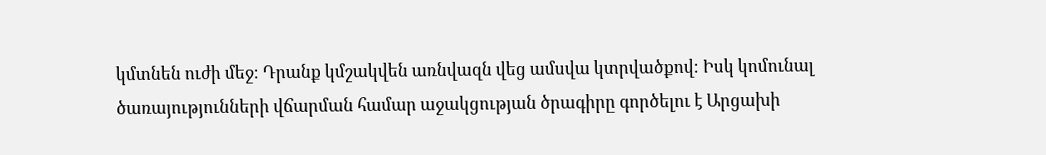կմտնեն ուժի մեջ։ Դրանք կմշակվեն առնվազն վեց ամսվա կտրվածքով։ Իսկ կոմունալ ծառայությունների վճարման համար աջակցության ծրագիրը գործելու է Արցախի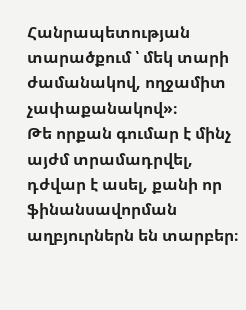Հանրապետության տարածքում ՝ մեկ տարի ժամանակով, ողջամիտ չափաքանակով»։
Թե որքան գումար է մինչ այժմ տրամադրվել, դժվար է ասել, քանի որ ֆինանսավորման աղբյուրներն են տարբեր։